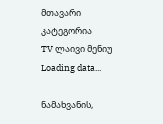მთავარი
კატეგორია
TV ლაივი მენიუ
Loading data...

ნამახვანის,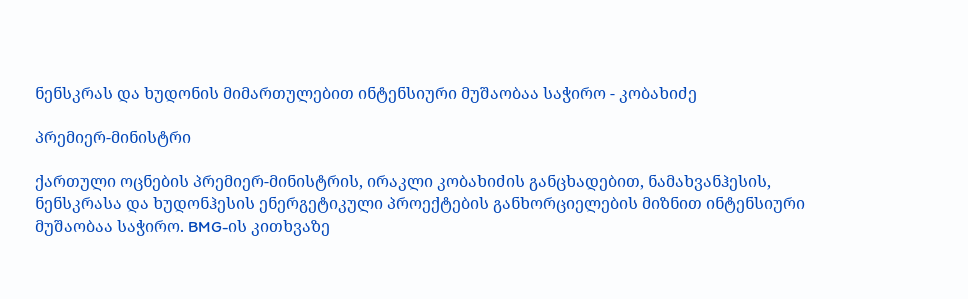ნენსკრას და ხუდონის მიმართულებით ინტენსიური მუშაობაა საჭირო - კობახიძე

პრემიერ-მინისტრი

ქართული ოცნების პრემიერ-მინისტრის, ირაკლი კობახიძის განცხადებით, ნამახვანჰესის, ნენსკრასა და ხუდონჰესის ენერგეტიკული პროექტების განხორციელების მიზნით ინტენსიური მუშაობაა საჭირო. BMG-ის კითხვაზე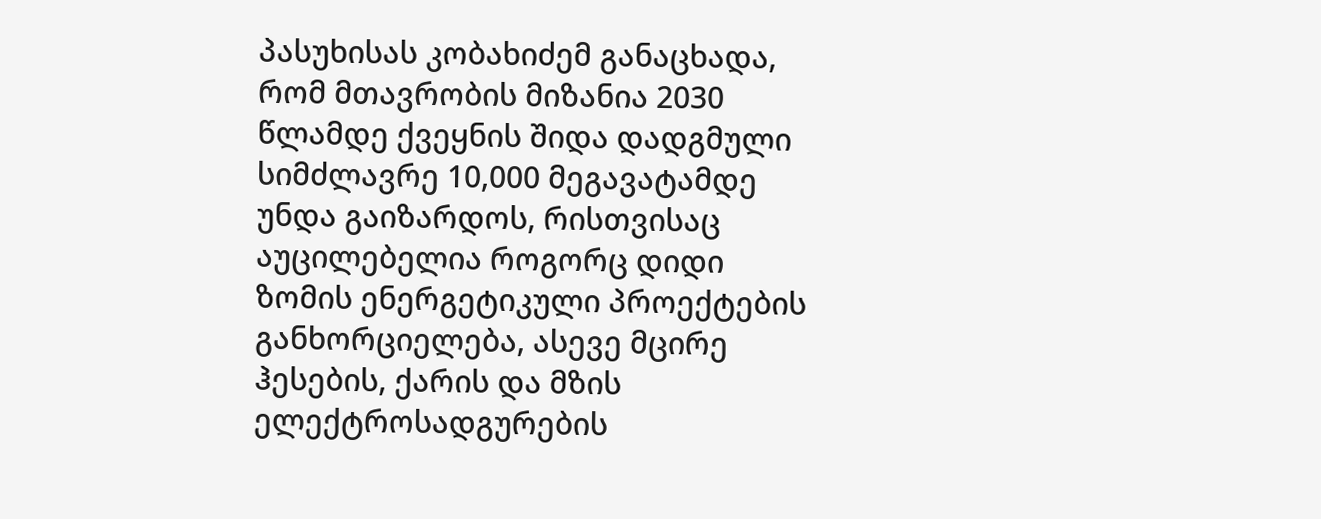პასუხისას კობახიძემ განაცხადა, რომ მთავრობის მიზანია 2030 წლამდე ქვეყნის შიდა დადგმული სიმძლავრე 10,000 მეგავატამდე უნდა გაიზარდოს, რისთვისაც აუცილებელია როგორც დიდი ზომის ენერგეტიკული პროექტების განხორციელება, ასევე მცირე ჰესების, ქარის და მზის ელექტროსადგურების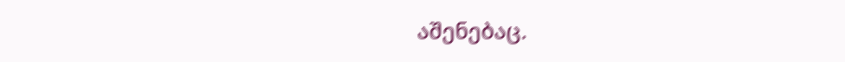აშენებაც.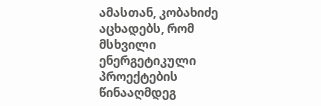ამასთან, კობახიძე აცხადებს, რომ მსხვილი ენერგეტიკული პროექტების წინააღმდეგ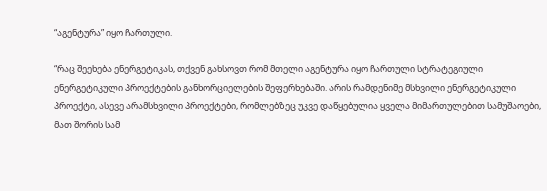“აგენტურა” იყო ჩართული.

“რაც შეეხება ენერგეტიკას, თქვენ გახსოვთ რომ მთელი აგენტურა იყო ჩართული სტრატეგიული ენერგეტიკული პროექტების განხორციელების შეფერხებაში. არის რამდენიმე მსხვილი ენერგეტიკული პროექტი, ასევე არამსხვილი პროექტები, რომლებზეც უკვე დაწყებულია ყველა მიმართულებით სამუშაოები, მათ შორის სამ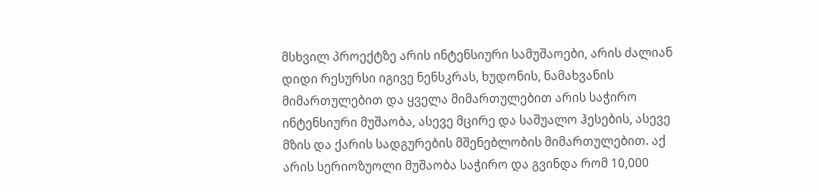მსხვილ პროექტზე არის ინტენსიური სამუშაოები, არის ძალიან დიდი რესურსი იგივე ნენსკრას, ხუდონის, ნამახვანის მიმართულებით და ყველა მიმართულებით არის საჭირო ინტენსიური მუშაობა, ასევე მცირე და საშუალო ჰესების, ასევე მზის და ქარის სადგურების მშენებლობის მიმართულებით. აქ არის სერიოზუოლი მუშაობა საჭირო და გვინდა რომ 10,000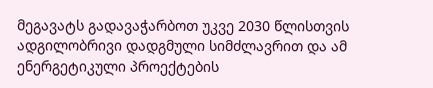მეგავატს გადავაჭარბოთ უკვე 2030 წლისთვის ადგილობრივი დადგმული სიმძლავრით და ამ ენერგეტიკული პროექტების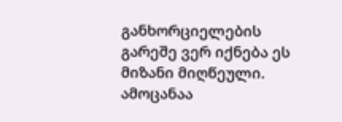განხორციელების გარეშე ვერ იქნება ეს მიზანი მიღწეული. ამოცანაა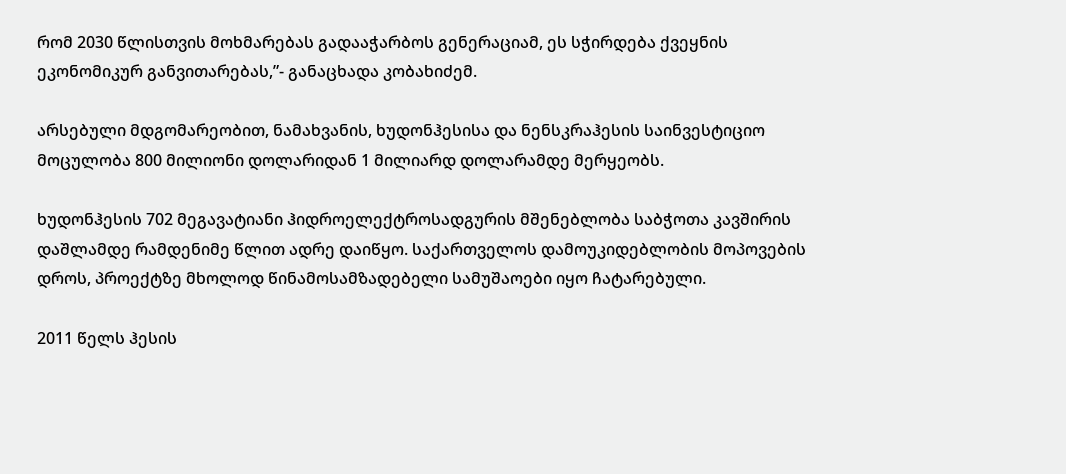რომ 2030 წლისთვის მოხმარებას გადააჭარბოს გენერაციამ, ეს სჭირდება ქვეყნის ეკონომიკურ განვითარებას,”- განაცხადა კობახიძემ.

არსებული მდგომარეობით, ნამახვანის, ხუდონჰესისა და ნენსკრაჰესის საინვესტიციო მოცულობა 800 მილიონი დოლარიდან 1 მილიარდ დოლარამდე მერყეობს.

ხუდონჰესის 702 მეგავატიანი ჰიდროელექტროსადგურის მშენებლობა საბჭოთა კავშირის დაშლამდე რამდენიმე წლით ადრე დაიწყო. საქართველოს დამოუკიდებლობის მოპოვების დროს, პროექტზე მხოლოდ წინამოსამზადებელი სამუშაოები იყო ჩატარებული.

2011 წელს ჰესის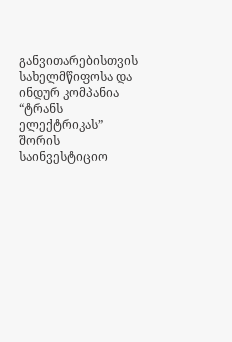განვითარებისთვის სახელმწიფოსა და ინდურ კომპანია “ტრანს ელექტრიკას” შორის საინვესტიციო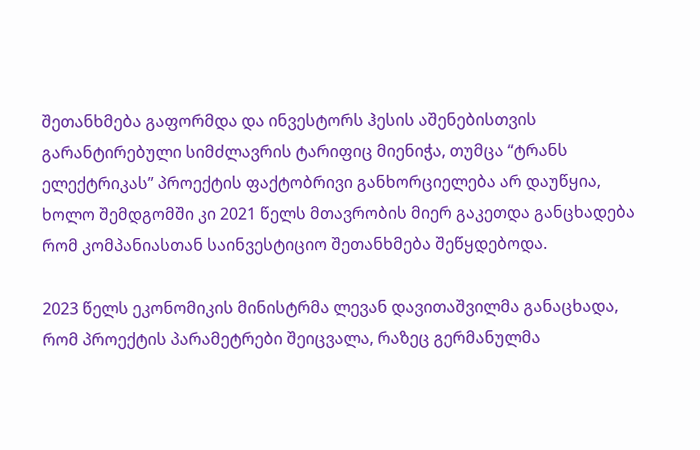შეთანხმება გაფორმდა და ინვესტორს ჰესის აშენებისთვის გარანტირებული სიმძლავრის ტარიფიც მიენიჭა, თუმცა “ტრანს ელექტრიკას” პროექტის ფაქტობრივი განხორციელება არ დაუწყია, ხოლო შემდგომში კი 2021 წელს მთავრობის მიერ გაკეთდა განცხადება რომ კომპანიასთან საინვესტიციო შეთანხმება შეწყდებოდა.

2023 წელს ეკონომიკის მინისტრმა ლევან დავითაშვილმა განაცხადა, რომ პროექტის პარამეტრები შეიცვალა, რაზეც გერმანულმა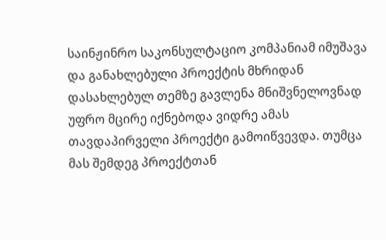საინჟინრო საკონსულტაციო კომპანიამ იმუშავა და განახლებული პროექტის მხრიდან დასახლებულ თემზე გავლენა მნიშვნელოვნად უფრო მცირე იქნებოდა ვიდრე ამას თავდაპირველი პროექტი გამოიწვევდა. თუმცა მას შემდეგ პროექტთან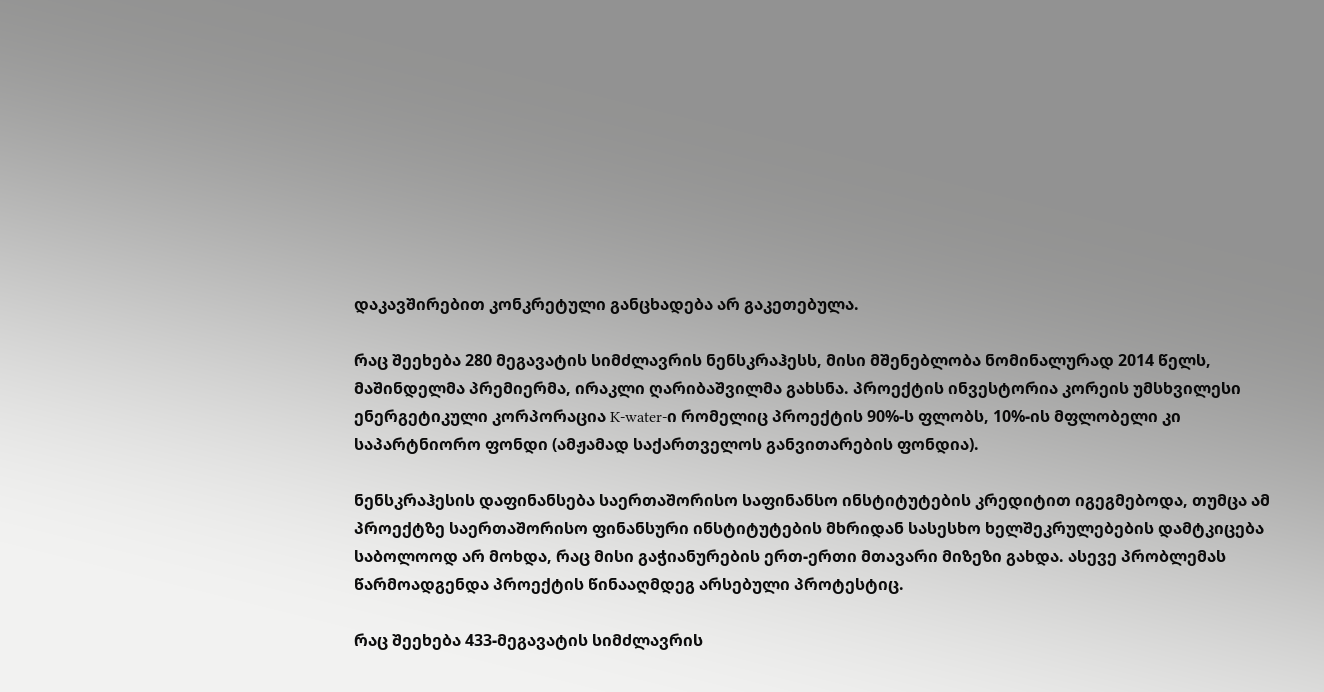დაკავშირებით კონკრეტული განცხადება არ გაკეთებულა.

რაც შეეხება 280 მეგავატის სიმძლავრის ნენსკრაჰესს, მისი მშენებლობა ნომინალურად 2014 წელს, მაშინდელმა პრემიერმა, ირაკლი ღარიბაშვილმა გახსნა. პროექტის ინვესტორია კორეის უმსხვილესი ენერგეტიკული კორპორაცია K-water-ი რომელიც პროექტის 90%-ს ფლობს, 10%-ის მფლობელი კი საპარტნიორო ფონდი (ამჟამად საქართველოს განვითარების ფონდია).

ნენსკრაჰესის დაფინანსება საერთაშორისო საფინანსო ინსტიტუტების კრედიტით იგეგმებოდა, თუმცა ამ პროექტზე საერთაშორისო ფინანსური ინსტიტუტების მხრიდან სასესხო ხელშეკრულებების დამტკიცება საბოლოოდ არ მოხდა, რაც მისი გაჭიანურების ერთ-ერთი მთავარი მიზეზი გახდა. ასევე პრობლემას წარმოადგენდა პროექტის წინააღმდეგ არსებული პროტესტიც.

რაც შეეხება 433-მეგავატის სიმძლავრის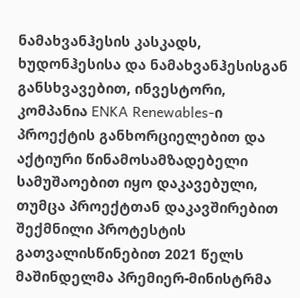ნამახვანჰესის კასკადს, ხუდონჰესისა და ნამახვანჰესისგან განსხვავებით, ინვესტორი, კომპანია ENKA Renewables-ი პროექტის განხორციელებით და აქტიური წინამოსამზადებელი სამუშაოებით იყო დაკავებული, თუმცა პროექტთან დაკავშირებით შექმნილი პროტესტის გათვალისწინებით 2021 წელს მაშინდელმა პრემიერ-მინისტრმა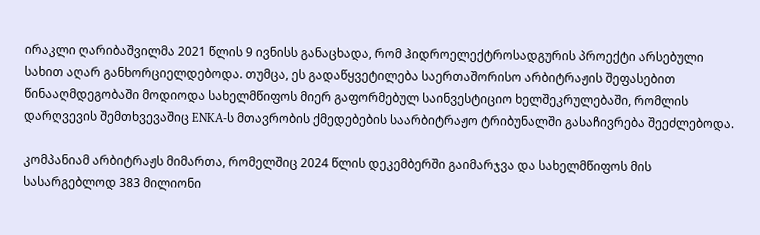ირაკლი ღარიბაშვილმა 2021 წლის 9 ივნისს განაცხადა, რომ ჰიდროელექტროსადგურის პროექტი არსებული სახით აღარ განხორციელდებოდა. თუმცა, ეს გადაწყვეტილება საერთაშორისო არბიტრაჟის შეფასებით წინააღმდეგობაში მოდიოდა სახელმწიფოს მიერ გაფორმებულ საინვესტიციო ხელშეკრულებაში, რომლის დარღვევის შემთხვევაშიც ENKA-ს მთავრობის ქმედებების საარბიტრაჟო ტრიბუნალში გასაჩივრება შეეძლებოდა.

კომპანიამ არბიტრაჟს მიმართა, რომელშიც 2024 წლის დეკემბერში გაიმარჯვა და სახელმწიფოს მის სასარგებლოდ 383 მილიონი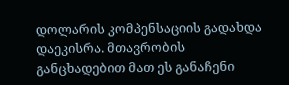დოლარის კომპენსაციის გადახდა დაეკისრა. მთავრობის განცხადებით მათ ეს განაჩენი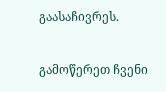გაასაჩივრეს.

გამოწერეთ ჩვენი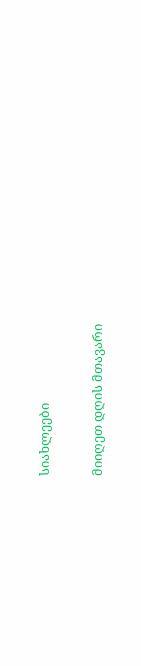სიახლეები

მიიღეთ დღის მთავარი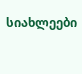სიახლეები